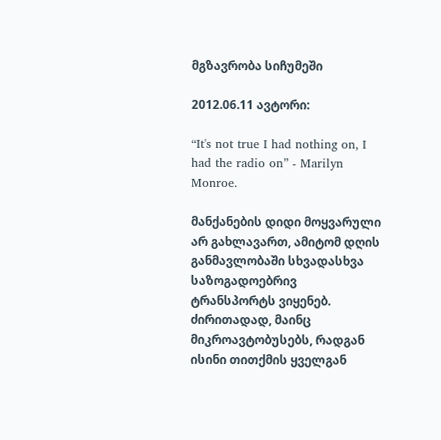მგზავრობა სიჩუმეში

2012.06.11 ავტორი:

“It's not true I had nothing on, I had the radio on” - Marilyn Monroe.

მანქანების დიდი მოყვარული არ გახლავართ, ამიტომ დღის განმავლობაში სხვადასხვა საზოგადოებრივ ტრანსპორტს ვიყენებ. ძირითადად, მაინც მიკროავტობუსებს, რადგან ისინი თითქმის ყველგან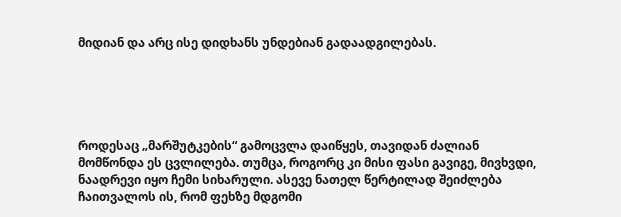მიდიან და არც ისე დიდხანს უნდებიან გადაადგილებას.





როდესაც „მარშუტკების“ გამოცვლა დაიწყეს, თავიდან ძალიან მომწონდა ეს ცვლილება. თუმცა, როგორც კი მისი ფასი გავიგე, მივხვდი, ნაადრევი იყო ჩემი სიხარული. ასევე ნათელ წერტილად შეიძლება ჩაითვალოს ის, რომ ფეხზე მდგომი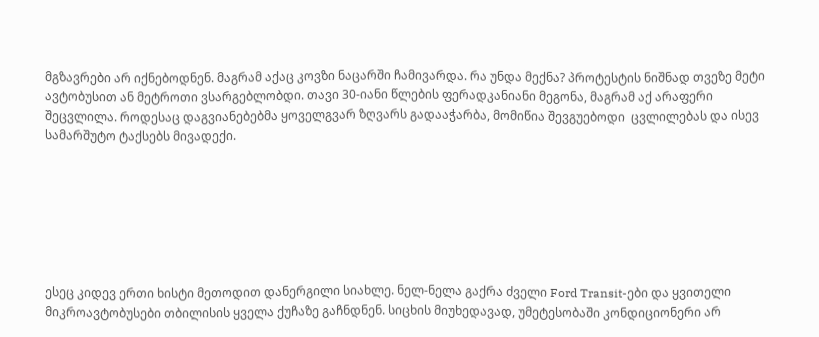მგზავრები არ იქნებოდნენ. მაგრამ აქაც კოვზი ნაცარში ჩამივარდა. რა უნდა მექნა? პროტესტის ნიშნად თვეზე მეტი ავტობუსით ან მეტროთი ვსარგებლობდი. თავი 30-იანი წლების ფერადკანიანი მეგონა, მაგრამ აქ არაფერი შეცვლილა. როდესაც დაგვიანებებმა ყოველგვარ ზღვარს გადააჭარბა, მომიწია შევგუებოდი  ცვლილებას და ისევ სამარშუტო ტაქსებს მივადექი.







ესეც კიდევ ერთი ხისტი მეთოდით დანერგილი სიახლე. ნელ-ნელა გაქრა ძველი Ford Transit-ები და ყვითელი მიკროავტობუსები თბილისის ყველა ქუჩაზე გაჩნდნენ. სიცხის მიუხედავად, უმეტესობაში კონდიციონერი არ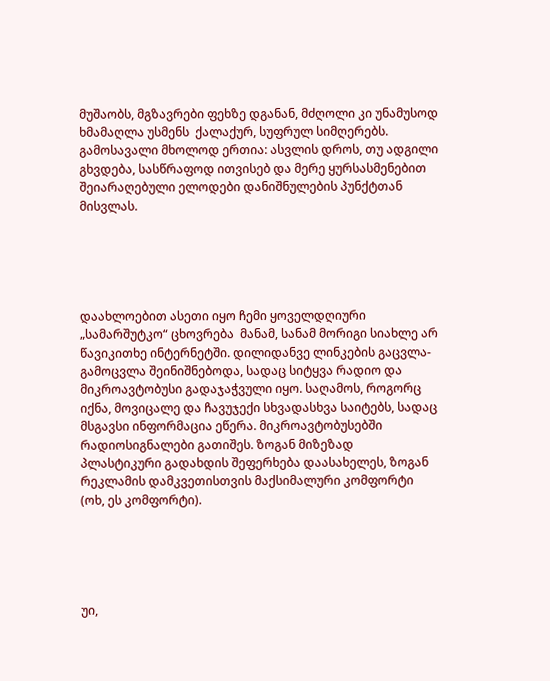მუშაობს, მგზავრები ფეხზე დგანან, მძღოლი კი უნამუსოდ ხმამაღლა უსმენს  ქალაქურ, სუფრულ სიმღერებს. გამოსავალი მხოლოდ ერთია: ასვლის დროს, თუ ადგილი გხვდება, სასწრაფოდ ითვისებ და მერე ყურსასმენებით შეიარაღებული ელოდები დანიშნულების პუნქტთან მისვლას.





დაახლოებით ასეთი იყო ჩემი ყოველდღიური „სამარშუტკო“ ცხოვრება  მანამ, სანამ მორიგი სიახლე არ წავიკითხე ინტერნეტში. დილიდანვე ლინკების გაცვლა-გამოცვლა შეინიშნებოდა, სადაც სიტყვა რადიო და მიკროავტობუსი გადაჯაჭვული იყო. საღამოს, როგორც იქნა, მოვიცალე და ჩავუჯექი სხვადასხვა საიტებს, სადაც მსგავსი ინფორმაცია ეწერა. მიკროავტობუსებში რადიოსიგნალები გათიშეს. ზოგან მიზეზად  პლასტიკური გადახდის შეფერხება დაასახელეს, ზოგან რეკლამის დამკვეთისთვის მაქსიმალური კომფორტი (ოხ, ეს კომფორტი).





უი,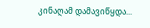კინაღამ დამავიწყდა...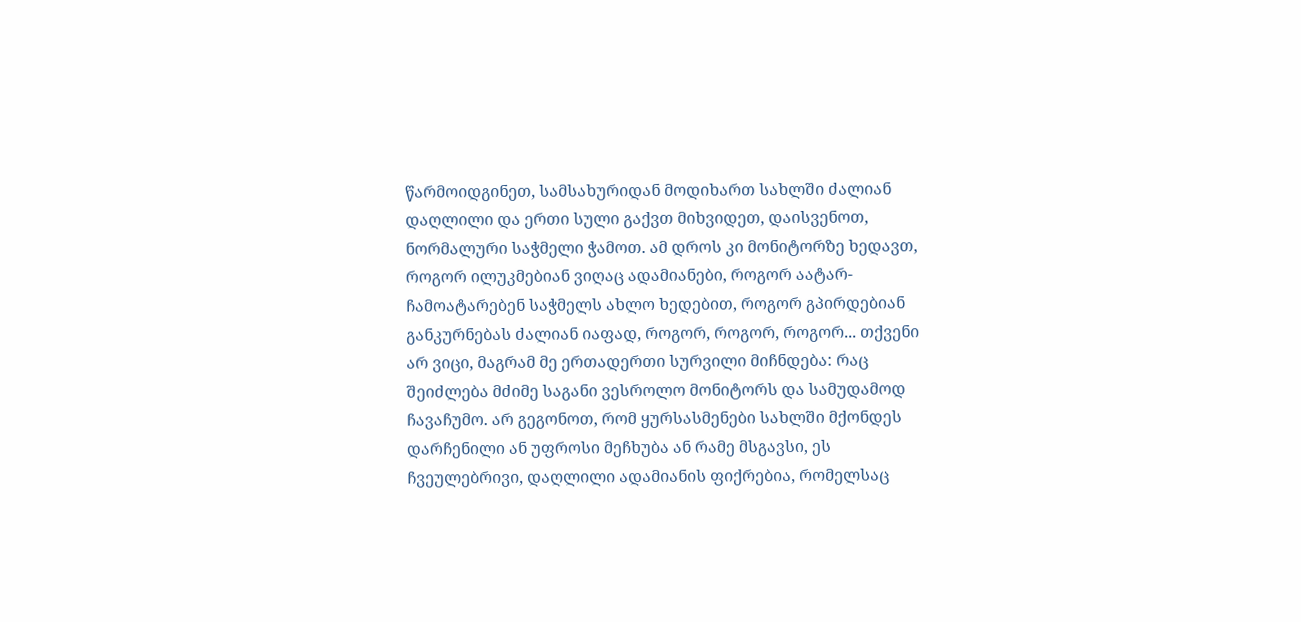წარმოიდგინეთ, სამსახურიდან მოდიხართ სახლში ძალიან დაღლილი და ერთი სული გაქვთ მიხვიდეთ, დაისვენოთ, ნორმალური საჭმელი ჭამოთ. ამ დროს კი მონიტორზე ხედავთ, როგორ ილუკმებიან ვიღაც ადამიანები, როგორ აატარ-ჩამოატარებენ საჭმელს ახლო ხედებით, როგორ გპირდებიან განკურნებას ძალიან იაფად, როგორ, როგორ, როგორ... თქვენი არ ვიცი, მაგრამ მე ერთადერთი სურვილი მიჩნდება: რაც შეიძლება მძიმე საგანი ვესროლო მონიტორს და სამუდამოდ ჩავაჩუმო. არ გეგონოთ, რომ ყურსასმენები სახლში მქონდეს დარჩენილი ან უფროსი მეჩხუბა ან რამე მსგავსი, ეს ჩვეულებრივი, დაღლილი ადამიანის ფიქრებია, რომელსაც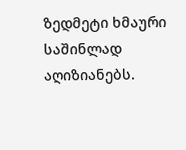ზედმეტი ხმაური საშინლად აღიზიანებს.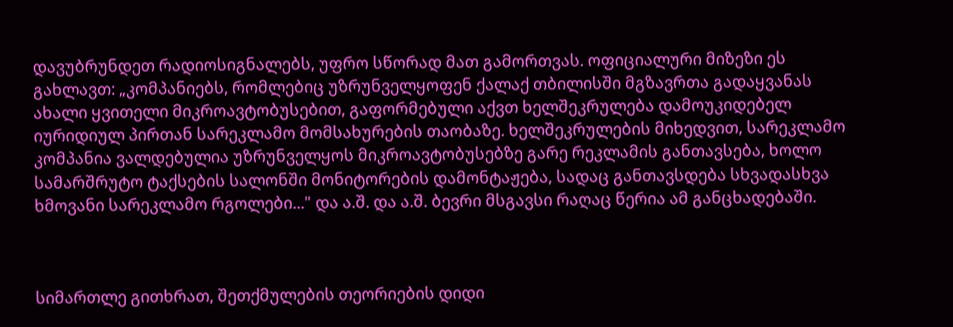დავუბრუნდეთ რადიოსიგნალებს, უფრო სწორად მათ გამორთვას. ოფიციალური მიზეზი ეს გახლავთ: „კომპანიებს, რომლებიც უზრუნველყოფენ ქალაქ თბილისში მგზავრთა გადაყვანას ახალი ყვითელი მიკროავტობუსებით, გაფორმებული აქვთ ხელშეკრულება დამოუკიდებელ იურიდიულ პირთან სარეკლამო მომსახურების თაობაზე. ხელშეკრულების მიხედვით, სარეკლამო კომპანია ვალდებულია უზრუნველყოს მიკროავტობუსებზე გარე რეკლამის განთავსება, ხოლო სამარშრუტო ტაქსების სალონში მონიტორების დამონტაჟება, სადაც განთავსდება სხვადასხვა ხმოვანი სარეკლამო რგოლები..." და ა.შ. და ა.შ. ბევრი მსგავსი რაღაც წერია ამ განცხადებაში.



სიმართლე გითხრათ, შეთქმულების თეორიების დიდი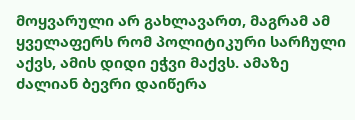მოყვარული არ გახლავართ, მაგრამ ამ ყველაფერს რომ პოლიტიკური სარჩული აქვს, ამის დიდი ეჭვი მაქვს. ამაზე ძალიან ბევრი დაიწერა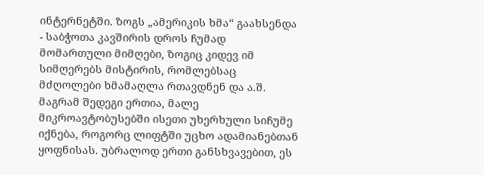ინტერნეტში. ზოგს „ამერიკის ხმა“ გაახსენდა - საბჭოთა კავშირის დროს ჩუმად მომართული მიმღები, ზოგიც კიდევ იმ სიმღერებს მისტირის, რომლებსაც მძღოლები ხმამაღლა რთავდნენ და ა.შ. მაგრამ შედეგი ერთია, მალე მიკროავტობუსებში ისეთი უხერხული სიჩუმე იქნება, როგორც ლიფტში უცხო ადამიანებთან ყოფნისას. უბრალოდ ერთი განსხვავებით, ეს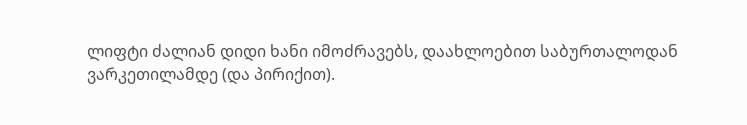ლიფტი ძალიან დიდი ხანი იმოძრავებს, დაახლოებით საბურთალოდან ვარკეთილამდე (და პირიქით).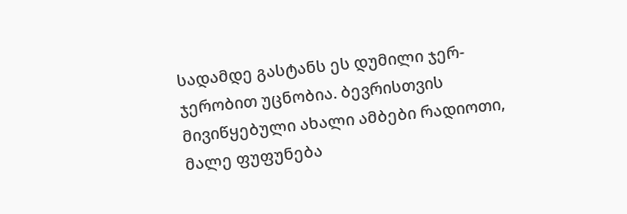სადამდე გასტანს ეს დუმილი ჯერ-ჯერობით უცნობია. ბევრისთვის მივიწყებული ახალი ამბები რადიოთი, მალე ფუფუნება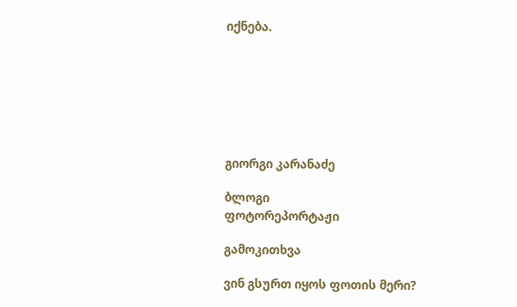იქნება.







გიორგი კარანაძე

ბლოგი
ფოტორეპორტაჟი

გამოკითხვა

ვინ გსურთ იყოს ფოთის მერი?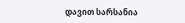დავით სარსანია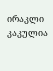ირაკლი კაკულია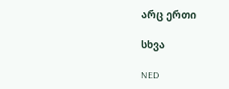არც ერთი

სხვა

NED